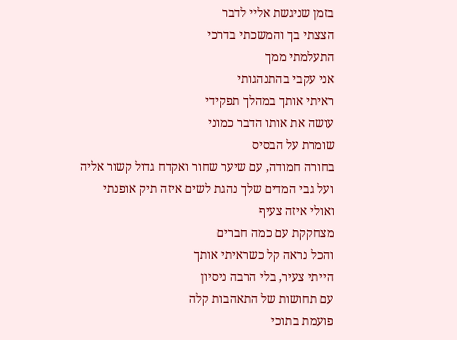בזמן שניגשת אליי לדבר
הצצתי בך והמשכתי בדרכי
התעלמתי ממך
אני עקבי בהתנהגותי
ראיתי אותך במהלך תפקידי
עושה את אותו הדבר כמוני
שומרת על הבסיס
בחורה חמודה, עם שיער שחור ואקדח גדול קשור אליה
ועל גבי המדים שלך נהגת לשים איזה תיק אופנתי
ואולי איזה צעיף
מצחקקת עם כמה חברים
והכל נראה קל כשראיתי אותך
הייתי צעיר, בלי הרבה ניסיון
עם תחושות של התאהבות קלה
פועמת בתוכי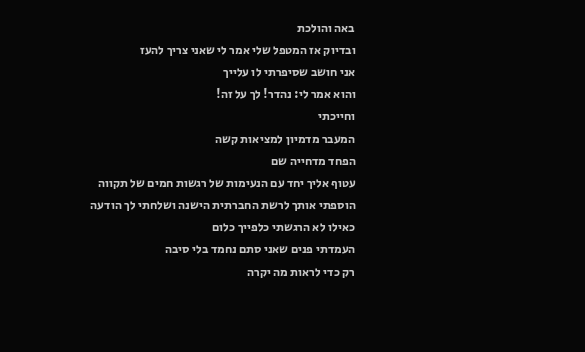באה והולכת
ובדיוק אז המטפל שלי אמר לי שאני צריך להעז
אני חושב שסיפרתי לו עלייך
והוא אמר לי: נהדר! לך על זה!
וחייכתי
המעבר מדמיון למציאות קשה
הפחד מדחייה שם
עטוף אליך יחד עם הנעימות של רגשות חמים של תקווה
הוספתי אותך לרשת החברתית הישנה ושלחתי לך הודעה
כאילו לא הרגשתי כלפייך כלום
העמדתי פנים שאני סתם נחמד בלי סיבה
רק כדי לראות מה יקרה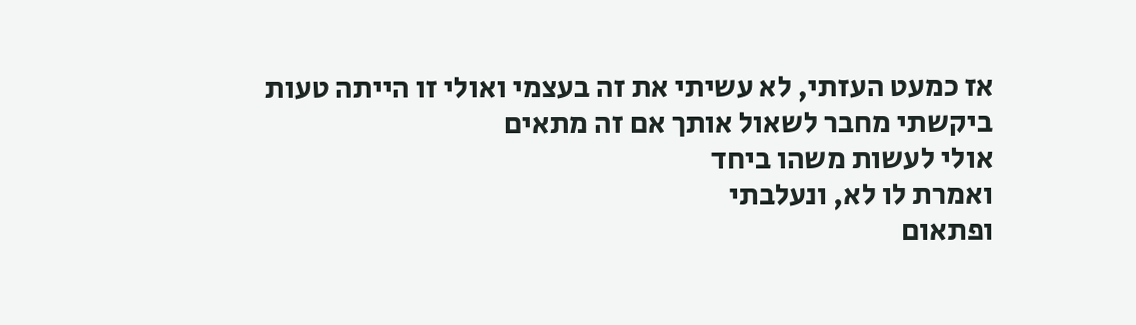אז כמעט העזתי, לא עשיתי את זה בעצמי ואולי זו הייתה טעות
ביקשתי מחבר לשאול אותך אם זה מתאים
אולי לעשות משהו ביחד
ואמרת לו לא, ונעלבתי
ופתאום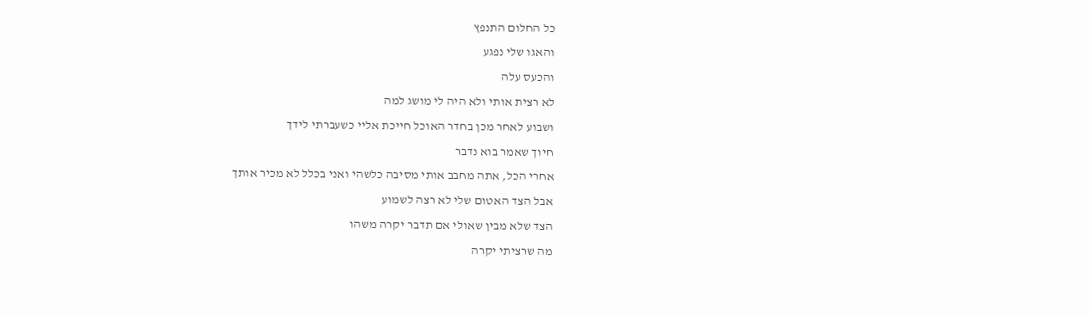כל החלום התנפץ
והאגו שלי נפגע
והכעס עלה
לא רצית אותי ולא היה לי מושג למה
ושבוע לאחר מכן בחדר האוכל חייכת אליי כשעברתי לידך
חיוך שאמר בוא נדבר
אחרי הכל, אתה מחבב אותי מסיבה כלשהי ואני בכלל לא מכיר אותך
אבל הצד האטום שלי לא רצה לשמוע
הצד שלא מבין שאולי אם תדבר יקרה משהו
מה שרציתי יקרה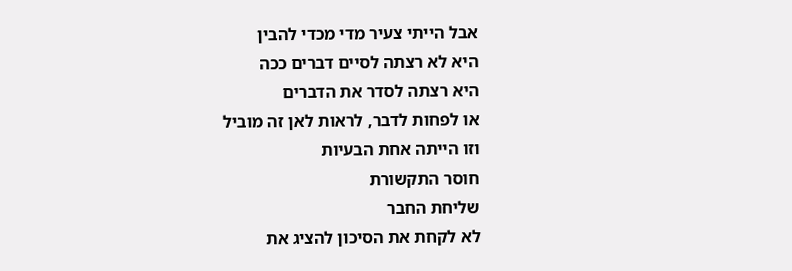אבל הייתי צעיר מדי מכדי להבין
היא לא רצתה לסיים דברים ככה
היא רצתה לסדר את הדברים
או לפחות לדבר, לראות לאן זה מוביל
וזו הייתה אחת הבעיות
חוסר התקשורת
שליחת החבר
לא לקחת את הסיכון להציג את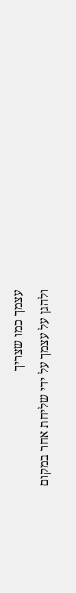עצמך כמו שצריך
ולהגן על עצמך על ידי שליחת אחר במקום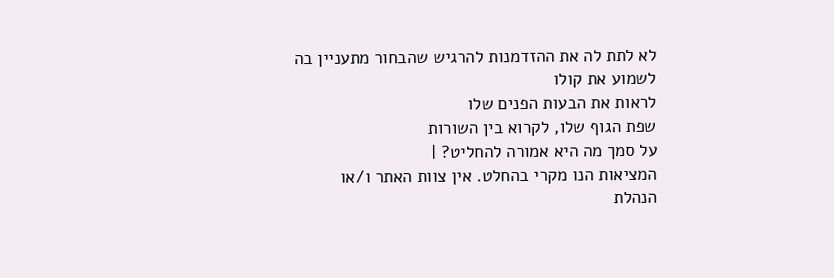לא לתת לה את ההזדמנות להרגיש שהבחור מתעניין בה
לשמוע את קולו
לראות את הבעות הפנים שלו
שפת הגוף שלו, לקרוא בין השורות
על סמך מה היא אמורה להחליט? |
המציאות הנו מקרי בהחלט. אין צוות האתר ו/או
הנהלת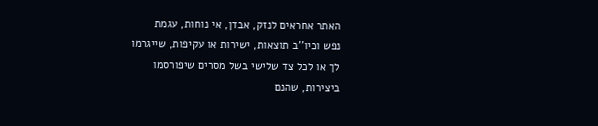האתר אחראים לנזק, אבדן, אי נוחות, עגמת
נפש וכיו''ב תוצאות, ישירות או עקיפות, שייגרמו
לך או לכל צד שלישי בשל מסרים שיפורסמו
ביצירות, שהנם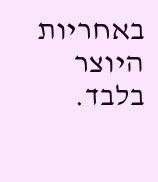באחריות היוצר בלבד.